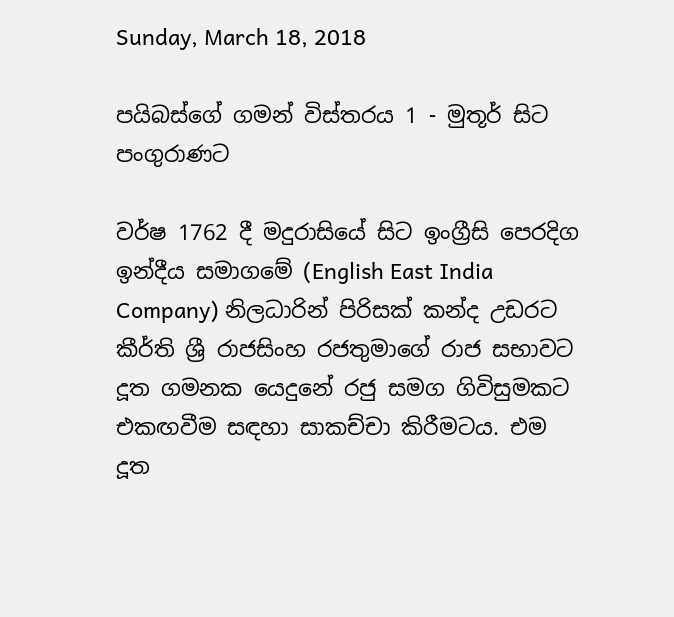Sunday, March 18, 2018

පයිබස්ගේ ගමන් විස්තරය 1 - මුතූර් සිට පංගුරාණට

වර්ෂ 1762 දී මදුරාසියේ සිට ඉංග්‍රීසි පෙරදිග ඉන්දීය සමාගමේ (English East India Company) නිලධාරින් පිරිසක් කන්ද උඩරට  කීර්ති ශ්‍රී රාජසිංහ රජතුමාගේ රාජ සභාවට දූත ගමනක යෙදුනේ රජු සමග ගිවිසුමකට එකඟවීම සඳහා සාකච්චා කිරීමටය. එම දූත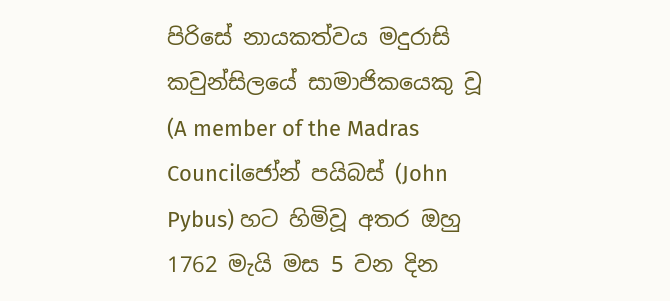පිරිසේ නායකත්වය මදුරාසි කවුන්සිලයේ සාමාජිකයෙකු වූ (A member of the Madras Councilජෝන් පයිබස් (John Pybus) හට හිමිවූ අතර ඔහු 1762 මැයි මස 5 වන දින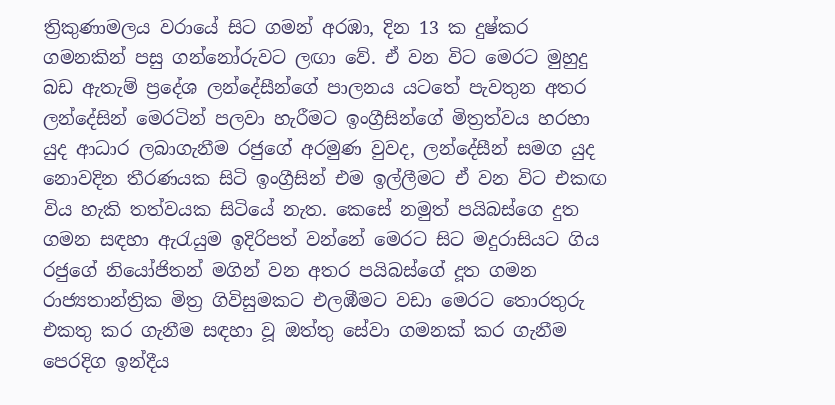ත්‍රිකුණාමලය වරායේ සිට ගමන් අරඹා, දින 13 ක දුෂ්කර ගමනකින් පසු ගන්නෝරුවට ලඟා වේ. ඒ වන විට මෙරට මුහුදු බඩ ඇතැම් ප්‍රදේශ ලන්දේසීන්ගේ පාලනය යටතේ පැවතුන අතර ලන්දේසින් මෙරටින් පලවා හැරීමට ඉංග්‍රීසින්ගේ මිත්‍රත්වය හරහා යුද ආධාර ලබාගැනීම රජුගේ අරමුණ වුවද, ලන්දේසීන් සමග යුද නොවදින තීරණයක සිටි ඉංග්‍රීසින් එම ඉල්ලීමට ඒ වන විට එකඟ විය හැකි තත්වයක සිටියේ නැත. කෙසේ නමුත් පයිබස්ගෙ දුත ගමන සඳහා ඇරැයුම ඉදිරිපත් වන්නේ මෙරට සිට මදුරාසියට ගිය රජුගේ නියෝජිතන් මගින් වන අතර පයිබස්ගේ දූත ගමන රාජ්‍යතාන්ත්‍රික මිත්‍ර ගිවිසුමකට එලඹීමට වඩා මෙරට තොරතුරු එකතු කර ගැනීම සඳහා වූ ඔත්තු සේවා ගමනක් කර ගැනීම පෙරදිග ඉන්දීය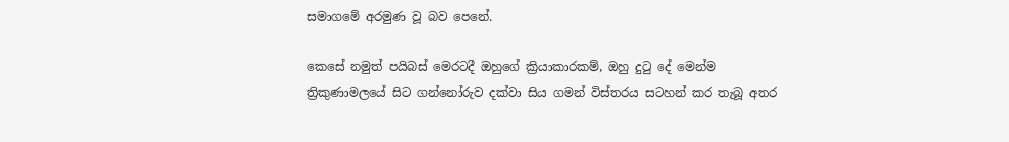සමාගමේ අරමුණ වූ බව පෙනේ.

කෙසේ නමුත් පයිබස් මෙරටදී ඔහුගේ ක්‍රියාකාරකම්, ඔහු දුටු දේ මෙන්ම ත්‍රිකුණාමලයේ සිට ගන්නෝරුව දක්වා සිය ගමන් විස්තරය සටහන් කර තැබූ අතර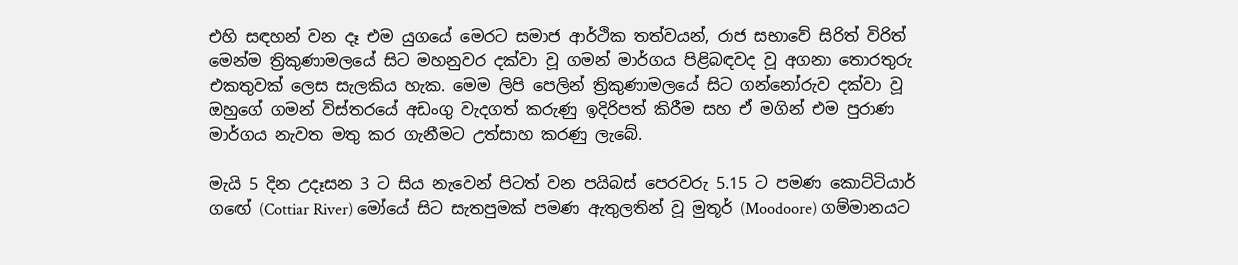එහි සඳහන් වන දෑ එම යුගයේ මෙරට සමාජ ආර්ථික තත්වයන්, රාජ සභාවේ සිරිත් විරිත් මෙන්ම ත්‍රිකුණාමලයේ සිට මහනුවර දක්වා වූ ගමන් මාර්ගය පිළිබඳවද වූ අගනා තොරතුරු එකතුවක් ලෙස සැලකිය හැක. මෙම ලිපි පෙලින් ත්‍රිකුණාමලයේ සිට ගන්නෝරුව දක්වා වූ ඔහුගේ ගමන් විස්තරයේ අඩංගු වැදගත් කරුණු ඉදිරිපත් කිරීම සහ ඒ මගින් එම පුරාණ මාර්ගය නැවත මතු කර ගැනීමට උත්සාහ කරණු ලැබේ.

මැයි 5 දින උදෑසන 3 ට සිය නැවෙන් පිටත් වන පයිබස් පෙරවරු 5.15 ට පමණ කොට්ටියාර් ගඟේ (Cottiar River) මෝයේ සිට සැතපුමක් පමණ ඇතුලතින් වූ මුතූර් (Moodoore) ගම්මානයට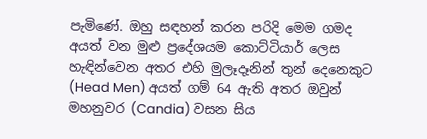පැමිණේ. ඔහු සඳහන් කරන පරිදි මෙම ගමද අයත් වන මුළු ප්‍රදේශයම කොට්ටියාර් ලෙස හැඳින්වෙන අතර එහි මුලෑදෑනින් තුන් දෙනෙකුට (Head Men) අයත් ගම් 64 ඇති අතර ඔවුන් මහනුවර (Candia) වසන සිය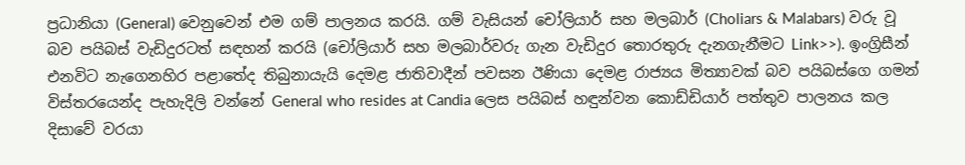ප්‍රධානියා (General) වෙනුවෙන් එම ගම් පාලනය කරයි. ගම් වැසියන් චෝලියාර් සහ මලබාර් (Choliars & Malabars) වරු වූ බව පයිබස් වැඩිදුරටත් සඳහන් කරයි (චෝලියාර් සහ මලබාර්වරු ගැන වැඩිදුර තොරතුරු දැනගැනීමට Link>>). ඉංග්‍රිසීන් එනවිට නැගෙනහිර පළාතේද තිබුනායැයි දෙමළ ජාතිවාදීන් පවසන ඊණියා දෙමළ රාජ්‍යය මිත්‍යාවක් බව පයිබස්ගෙ ගමන් විස්තරයෙන්ද පැහැදිලි වන්නේ General who resides at Candia ලෙස පයිබස් හඳුන්වන කොඩ්ඩියාර් පත්තුව පාලනය කල දිසාවේ වරයා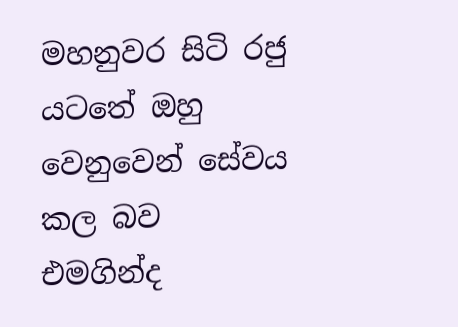මහනුවර සිටි රජු යටතේ ඔහු වෙනුවෙන් සේවය කල බව එමගින්ද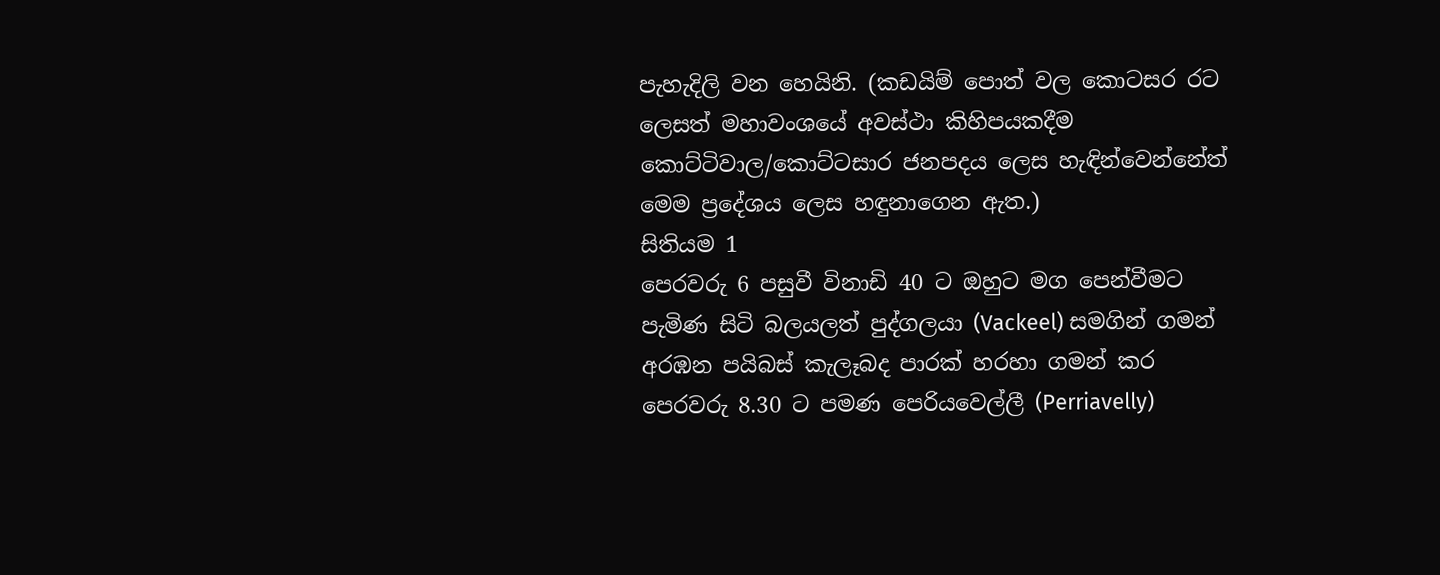පැහැදිලි වන හෙයිනි. (කඩයිම් පොත් වල කොටසර රට ලෙසත් මහාවංශයේ අවස්ථා කිහිපයකදීම කොට්ටිවාල/කොට්ටසාර ජනපදය ලෙස හැඳින්වෙන්නේත් මෙම ප්‍රදේශය ලෙස හඳුනාගෙන ඇත.)
සිතියම 1
පෙරවරු 6 පසුවී විනාඩි 40 ට ඔහුට මග පෙන්වීමට පැමිණ සිටි බලයලත් පුද්ගලයා (Vackeel) සමගින් ගමන් අරඹන පයිබස් කැලෑබද පාරක් හරහා ගමන් කර පෙරවරු 8.30 ට පමණ පෙරියවෙල්ලී (Perriavelly)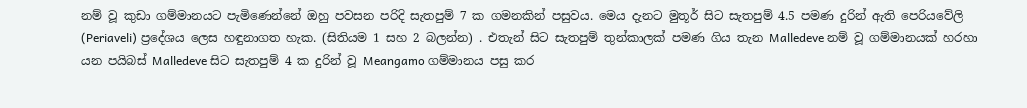නම් වූ කුඩා ගම්මානයට පැමිණෙන්නේ ඔහු පවසන පරිදි සැතපුම් 7 ක ගමනකින් පසුවය. මෙය දැනට මුතූර් සිට සැතපුම් 4.5 පමණ දුරින් ඇති පෙරියවේලි (Periaveli) ප්‍රදේශය ලෙස හඳුනාගත හැක. (සිතියම 1 සහ 2 බලන්න) . එතැන් සිට සැතපුම් තුන්කාලක් පමණ ගිය තැන Malledeve නම් වූ ගම්මානයක් හරහා යන පයිබස් Malledeve සිට සැතපුම් 4 ක දුරින් වූ Meangamo ගම්මානය පසු කර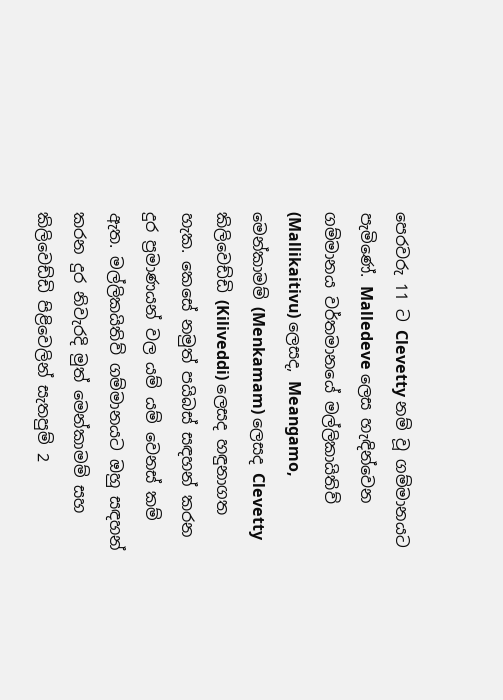පෙරවරු 11 ට Clevetty නම් වූ ගම්මානයට පැමිණේ. Malledeve ලෙස හැඳින්වෙන ගම්මානය වර්තමානයේ මල්ලිකායිතිව් (Mallikaitivu) ලෙසද, Meangamo, මෙන්කාමම් (Menkamam) ලෙසද Clevetty  කිලිවෙඩ්ඩි (Kiliveddi) ලෙසද හඳුනාගත හැක. කෙසේ නමුත් පයිබස් සඳහන් කරන දුර ප්‍රමාණයන් වල යම් යම් වෙනස් කම් ඇත. මල්ලිකයිතිව් ගම්මානයට ඔහු සඳහන් කරන දුර නිවැරදි මුත් මෙන්කාමම් සහ කිලිවෙඩ්ඩි පිළිවෙලින් සැතපුම් 2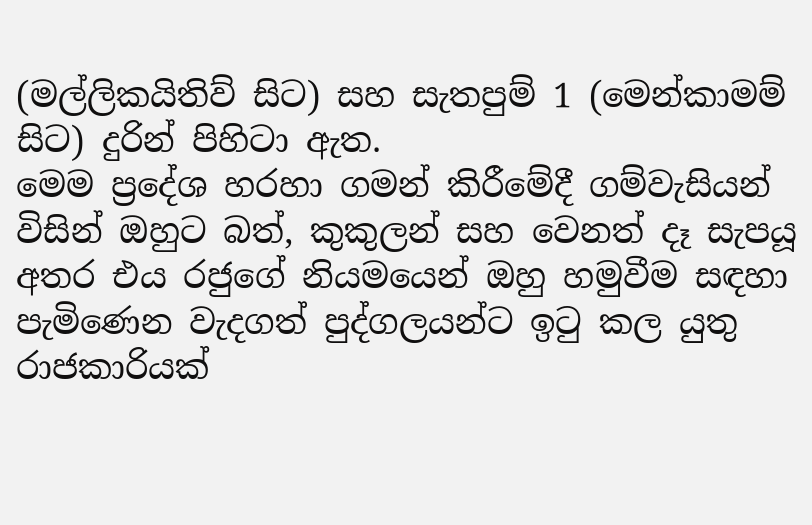(මල්ලිකයිතිව් සිට) සහ සැතපුම් 1 (මෙන්කාමම් සිට) දුරින් පිහිටා ඇත.
මෙම ප්‍රදේශ හරහා ගමන් කිරීමේදී ගම්වැසියන් විසින් ඔහුට බත්, කුකුලන් සහ වෙනත් දෑ සැපයූ අතර එය රජුගේ නියමයෙන් ඔහු හමුවීම සඳහා පැමිණෙන වැදගත් පුද්ගලයන්ට ඉටු කල යුතු රාජකාරියක්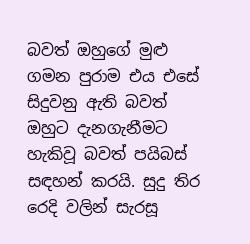බවත් ඔහුගේ මුළු ගමන පුරාම එය එසේ සිදුවනු ඇති බවත් ඔහුට දැනගැනීමට හැකිවූ බවත් පයිබස් සඳහන් කරයි. සුදු තිර රෙදි වලින් සැරසූ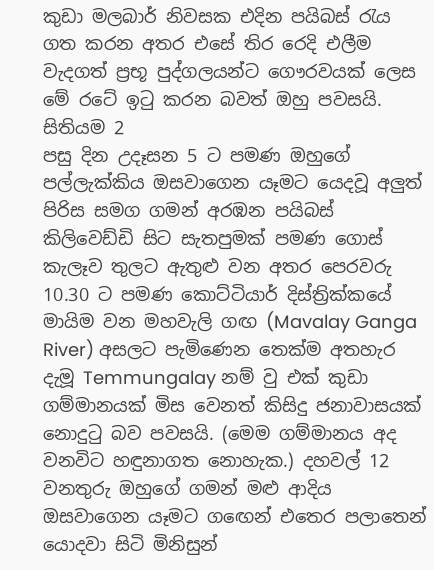කුඩා මලබාර් නිවසක එදින පයිබස් රැය ගත කරන අතර එසේ තිර රෙදි එලීම වැදගත් ප්‍රභූ පුද්ගලයන්ට ගෞරවයක් ලෙස මේ රටේ ඉටු කරන බවත් ඔහු පවසයි.
සිතියම 2
පසු දින උදෑසන 5 ට පමණ ඔහුගේ පල්ලැක්කිය ඔසවාගෙන යෑමට යෙදවූ අලුත් පිරිස සමග ගමන් අරඹන පයිබස් කිලිවෙඩ්ඩි සිට සැතපුමක් පමණ ගොස් කැලෑව තුලට ඇතුළු වන අතර පෙරවරු 10.30 ට පමණ කොට්ටියාර් දිස්ත්‍රික්කයේ මායිම වන මහවැලි ගඟ (Mavalay Ganga River) අසලට පැමිණෙන තෙක්ම අතහැර දැමූ Temmungalay නම් වු එක් කුඩා ගම්මානයක් මිස වෙනත් කිසිදු ජනාවාසයක් නොදුටු බව පවසයි. (මෙම ගම්මානය අද වනවිට හඳුනාගත නොහැක.) දහවල් 12 වනතුරු ඔහුගේ ගමන් මළු ආදිය ඔසවාගෙන යෑමට ගඟෙන් එතෙර පලාතෙන් යොදවා සිටි මිනිසුන්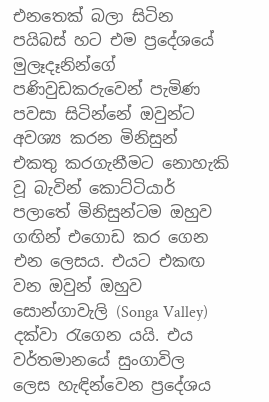එනතෙක් බලා සිටින පයිබස් හට එම ප්‍රදේශයේ මුලෑදෑනින්ගේ පණිවුඩකරුවෙන් පැමිණ පවසා සිටින්නේ ඔවුන්ට අවශ්‍ය කරන මිනිසුන් එකතු කරගැනීමට නොහැකි වූ බැවින් කොට්ටියාර් පලාතේ මිනිසුන්ටම ඔහුව ගඟින් එගොඩ කර ගෙන එන ලෙසය. එයට එකඟ වන ඔවුන් ඔහුව සොන්ගාවැලි (Songa Valley) දක්වා රැගෙන යයි. එය වර්තමානයේ සුංගාවිල ලෙස හැඳින්වෙන ප්‍රදේශය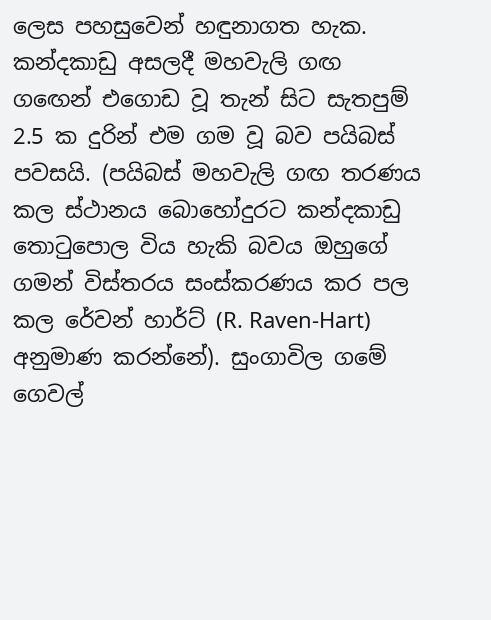ලෙස පහසුවෙන් හඳුනාගත හැක.
කන්දකාඩු අසලදී මහවැලි ගඟ
ගඟෙන් එගොඩ වූ තැන් සිට සැතපුම් 2.5 ක දුරින් එම ගම වූ බව පයිබස් පවසයි. (පයිබස් මහවැලි ගඟ තරණය කල ස්ථානය බොහෝදුරට කන්දකාඩු තොටුපොල විය හැකි බවය ඔහුගේ ගමන් විස්තරය සංස්කරණය කර පල කල රේවන් හාර්ට් (R. Raven-Hart) අනුමාණ කරන්නේ). සුංගාවිල ගමේ ගෙවල්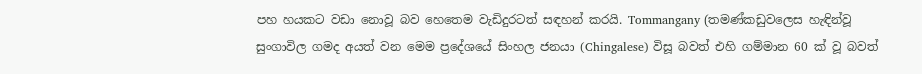පහ හයකට වඩා නොවූ බව හෙතෙම වැඩිදුරටත් සඳහන් කරයි. Tommangany (තමණ්කඩුවලෙස හැඳින්වූ සුංගාවිල ගමද අයත් වන මෙම ප්‍රදේශයේ සිංහල ජනයා (Chingalese) විසූ බවත් එහි ගම්මාන 60 ක් වූ බවත්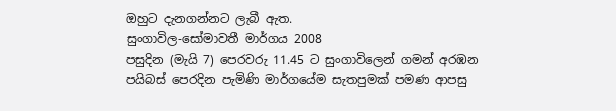ඔහුට දැනගන්නට ලැබී ඇත.
සුංගාවිල-සෝමාවතී මාර්ගය 2008
පසුදින (මැයි 7) පෙරවරු 11.45 ට සුංගාවිලෙන් ගමන් අරඹන පයිබස් පෙරදින පැමිණි මාර්ගයේම සැතපුමක් පමණ ආපසු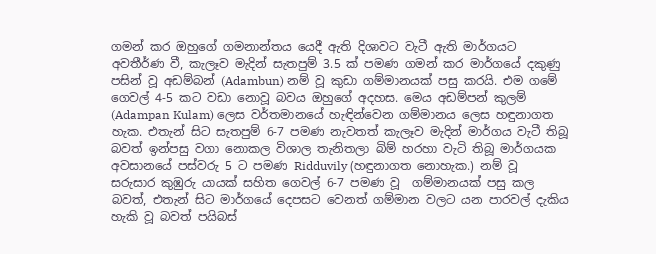ගමන් කර ඔහුගේ ගමනාන්තය යෙදී ඇති දිශාවට වැටී ඇති මාර්ගයට අවතීර්ණ වී, කැලෑව මැදින් සැතපුම් 3.5 ක් පමණ ගමන් කර මාර්ගයේ දකුණු පසින් වූ අඩම්බන් (Adambun) නම් වූ කුඩා ගම්මානයක් පසු කරයි. එම ගමේ ගෙවල් 4-5 කට වඩා නොවූ බවය ඔහුගේ අදහස. මෙය අඩම්පන් කුලම් (Adampan Kulam) ලෙස වර්තමානයේ හැඳින්වෙන ගම්මානය ලෙස හඳුනාගත හැක. එතැන් සිට සැතපුම් 6-7 පමණ නැවතත් කැලෑව මැදින් මාර්ගය වැටී තිබූ බවත් ඉන්පසු වගා නොකල විශාල තැනිතලා බිම් හරහා වැටි තිබූ මාර්ගයක අවසානයේ පස්වරු 5 ට පමණ Ridduvily (හඳුනාගත නොහැක.) නම් වූ සරුසාර කුඹුරු යායක් සහිත ගෙවල් 6-7 පමණ වූ  ගම්මානයක් පසු කල බවත්, එතැන් සිට මාර්ගයේ දෙපසට වෙනත් ගම්මාන වලට යන පාරවල් දැකිය හැකි වූ බවත් පයිබස්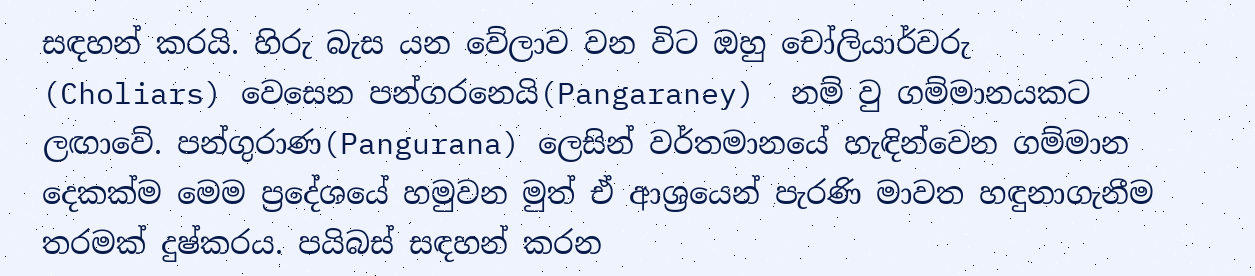සඳහන් කරයි. හිරු බැස යන වේලාව වන විට ඔහු චෝලියාර්වරු (Choliars) වෙසෙන පන්ගරනෙයි(Pangaraney)  නම් වු ගම්මානයකට ලඟාවේ. පන්ගුරාණ(Pangurana) ලෙසින් වර්තමානයේ හැඳින්වෙන ගම්මාන දෙකක්ම මෙම ප්‍රදේශයේ හමුවන මුත් ඒ ආශ්‍රයෙන් පැරණි මාවත හඳුනාගැනීම තරමක් දුෂ්කරය. පයිබස් සඳහන් කරන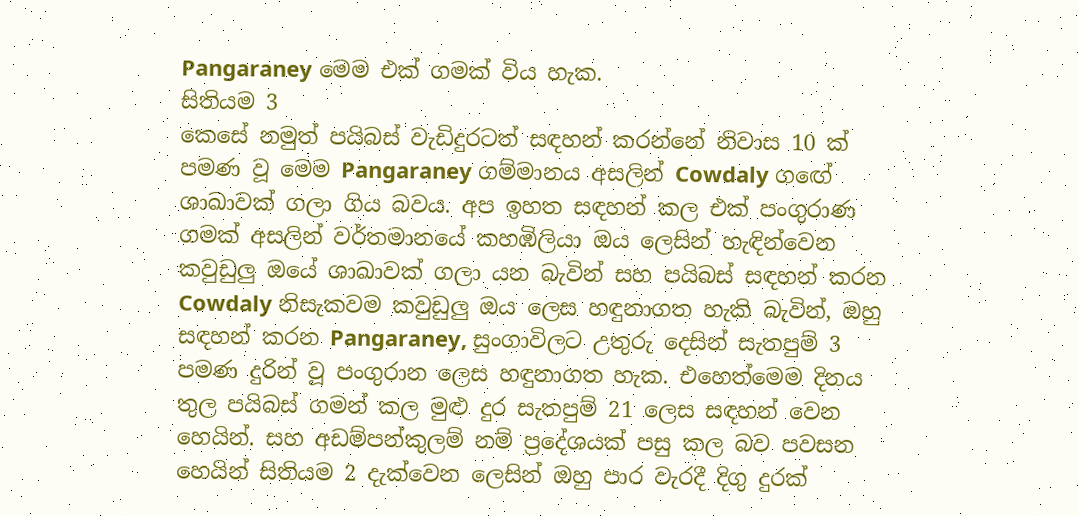Pangaraney මෙම එක් ගමක් විය හැක.
සිතියම 3
කෙසේ නමුත් පයිබස් වැඩිදුරටත් සඳහන් කරන්නේ නිවාස 10 ක් පමණ වූ මෙම Pangaraney ගම්මානය අසලින් Cowdaly ගඟේ ශාඛාවක් ගලා ගිය බවය. අප ඉහත සඳහන් කල එක් පංගුරාණ ගමක් අසලින් වර්තමානයේ කහඹිලියා ඔය ලෙසින් හැඳින්වෙන කවුඩුලු ඔයේ ශාඛාවක් ගලා යන බැවින් සහ පයිබස් සඳහන් කරන Cowdaly නිසැකවම කවුඩුලු ඔය ලෙස හඳුනාගත හැකි බැවින්, ඔහු සඳහන් කරන Pangaraney, සුංගාවිලට උතුරු දෙසින් සැතපුම් 3 පමණ දුරින් වූ පංගුරාන ලෙස හඳුනාගත හැක. එහෙත්මෙම දිනය තුල පයිබස් ගමන් කල මුළු දුර සැතපුම් 21 ලෙස සඳහන් වෙන හෙයින්. සහ අඩම්පන්කුලම් නම් ප්‍රදේශයක් පසු කල බව පවසන හෙයින් සිතියම 2 දැක්වෙන ලෙසින් ඔහු පාර වැරදී දිගු දුරක්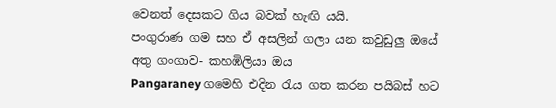වෙනත් දෙසකට ගිය බවක් හැඟි යයි.
පංගුරාණ ගම සහ ඒ අසලින් ගලා යන කවුඩුලු ඔයේ අතු ගංගාව- කහඹිලියා ඔය
Pangaraney ගමෙහි එදින රැය ගත කරන පයිබස් හට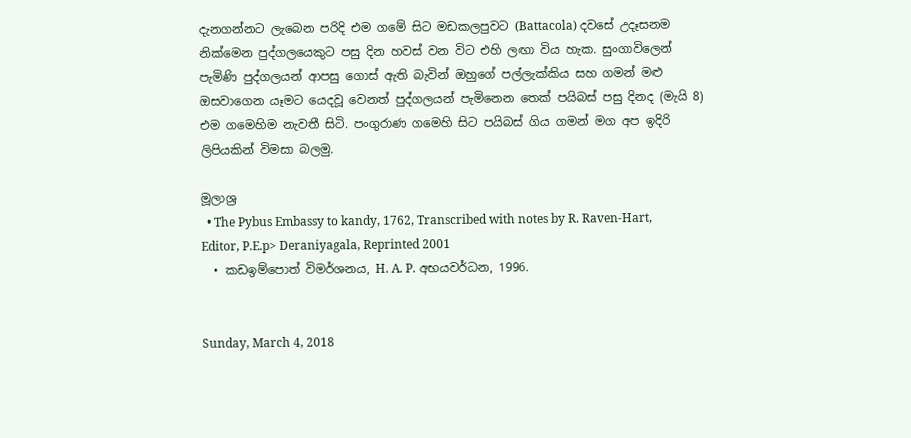දැනගන්නට ලැබෙන පරිදි එම ගමේ සිට මඩකලපුවට (Battacola) දවසේ උදෑසනම නික්මෙන පුද්ගලයෙකුට පසු දින හවස් වන විට එහි ලඟා විය හැක. සුංගාවිලෙන් පැමිණි පුද්ගලයන් ආපසු ගොස් ඇති බැවින් ඔහුගේ පල්ලැක්කිය සහ ගමන් මළු ඔසවාගෙන යෑමට යෙදවූ වෙනත් පුද්ගලයන් පැමිනෙන තෙක් පයිබස් පසු දිනද (මැයි 8) එම ගමෙහිම නැවතී සිටි. පංගුරාණ ගමෙහි සිට පයිබස් ගිය ගමන් මග අප ඉදිරි ලිපියකින් විමසා බලමු.

මූලාශ්‍ර
  • The Pybus Embassy to kandy, 1762, Transcribed with notes by R. Raven-Hart, Editor, P.E.p> Deraniyagala, Reprinted 2001
  • කඩඉම්පොත් විමර්ශනය, H. A. P. අභයවර්ධන, 1996.


Sunday, March 4, 2018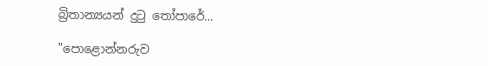බ්‍රිතාන්‍යයන් දුටු තෝපාරේ...

"පොළොන්නරුව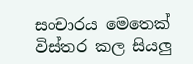සංචාරය මෙතෙක් විස්තර කල සියලු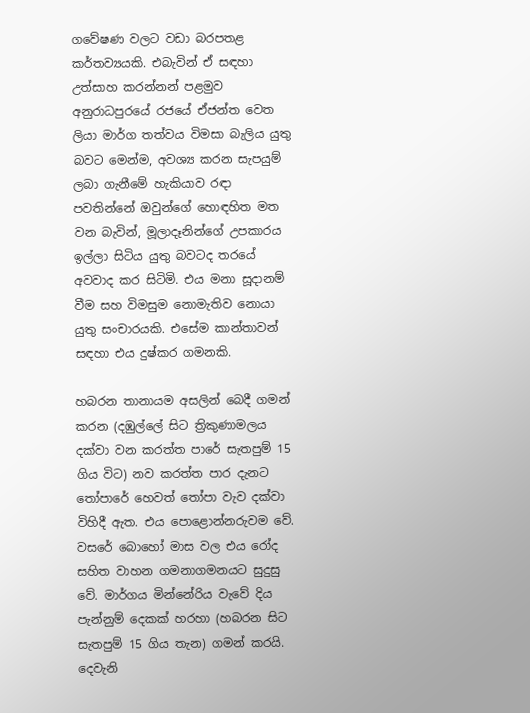ගවේෂණ වලට වඩා බරපතළ කර්තව්‍යයකි. එබැවින් ඒ සඳහා උත්සාහ කරන්නන් පළමුව අනුරාධපුරයේ රජයේ ඒජන්ත වෙත ලියා මාර්ග තත්වය විමසා බැලිය යුතු බවට මෙන්ම, අවශ්‍ය කරන සැපයුම් ලබා ගැනීමේ හැකියාව රඳා පවතින්නේ ඔවුන්ගේ හොඳහිත මත වන බැවින්, මූලාදෑනින්ගේ උපකාරය ඉල්ලා සිටිය යුතු බවටද තරයේ අවවාද කර සිටිමි. එය මනා සූදානම් වීම සහ විමසුම නොමැතිව නොයා යුතු සංචාරයකි. එසේම කාන්තාවන් සඳහා එය දුෂ්කර ගමනකි.

හබරන තානායම අසලින් බෙදී ගමන් කරන (දඹුල්ලේ සිට ත්‍රිකුණාමලය දක්වා වන කරත්ත පාරේ සැතපුම් 15 ගිය විට) නව කරත්ත පාර දැනට තෝපාරේ හෙවත් තෝපා වැව දක්වා විහිදී ඇත. එය පොළොන්නරුවම වේ. වසරේ බොහෝ මාස වල එය රෝද සහිත වාහන ගමනාගමනයට සුදුසු වේ. මාර්ගය මින්නේරිය වැවේ දිය පැන්නුම් දෙකක් හරහා (හබරන සිට සැතපුම් 15 ගිය තැන) ගමන් කරයි. දෙවැනි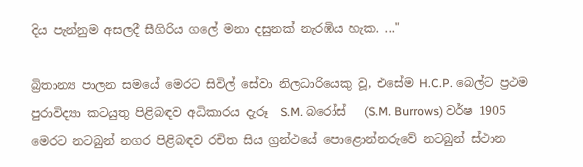දිය පැන්නුම අසලදී සීගිරිය ගලේ මනා දසුනක් නැරඹිය හැක. ..."

බ්‍රිතාන්‍ය පාලන සමයේ මෙරට සිවිල් සේවා නිලධාරියෙකු වූ, එසේම H.C.P. බෙල්ට ප්‍රථම පුරාවිද්‍යා කටයුතු පිළිබඳව අධිකාරය දැරූ  S.M. බරෝස්   (S.M. Burrows) වර්ෂ 1905 මෙරට නටබුන් නගර පිළිබඳව රචිත සිය ග්‍රන්ථයේ පොළොන්නරුවේ නටබුන් ස්ථාන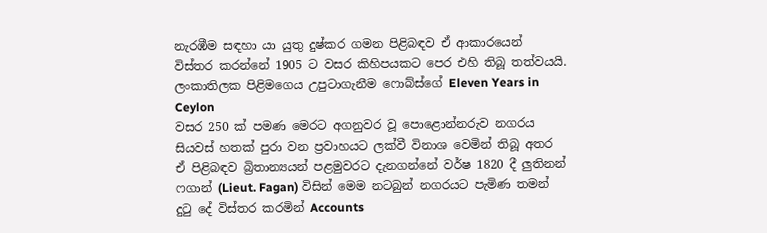නැරඹීම සඳහා යා යුතු දුෂ්කර ගමන පිළිබඳව ඒ ආකාරයෙන් විස්තර කරන්නේ 1905 ට වසර කිහිපයකට පෙර එහි තිබූ තත්වයයි.
ලංකාතිලක පිළිමගෙය උපුටාගැනීම ෆොබ්ස්ගේ Eleven Years in Ceylon
වසර 250 ක් පමණ මෙරට අගනුවර වූ පොළොන්නරුව නගරය සියවස් හතක් පුරා වන ප්‍රවාහයට ලක්වී විනාශ වෙමින් තිබූ අතර ඒ පිළිබඳව බ්‍රිතාන්‍යයන් පළමුවරට දැනගන්නේ වර්ෂ 1820 දී ලුතිනන් ෆගාන් (Lieut. Fagan) විසින් මෙම නටබුන් නගරයට පැමිණ තමන් දුටු දේ විස්තර කරමින් Accounts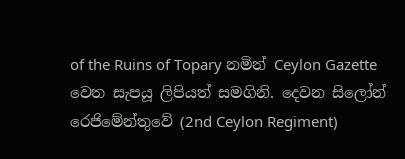of the Ruins of Topary නමින් Ceylon Gazette වෙත සැපයූ ලිපියත් සමගිනි. දෙවන සිලෝන් රෙජිමේන්තුවේ (2nd Ceylon Regiment)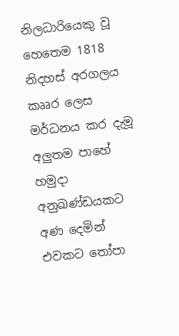නිලධාරියෙකු වූ හෙතෙම 1818 නිදහස් අරගලය කෲර ලෙස මර්ධනය කර දැමූ අලුතම පාහේ  හමුදා අනුඛණ්ඩයකට අණ දෙමින් එවකට තෝපා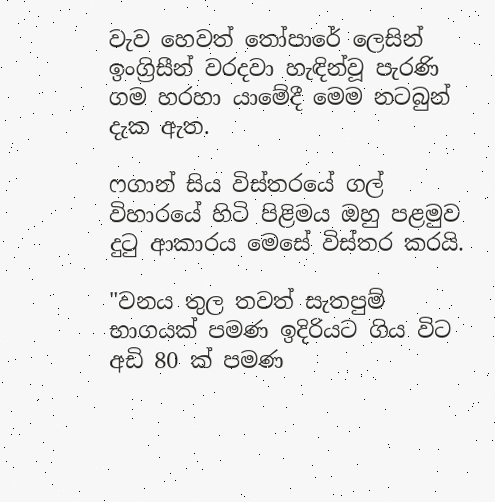වැව හෙවත් තෝපාරේ ලෙසින් ඉංග්‍රිසීන් වරදවා හැඳින්වූ පැරණි ගම හරහා යාමේදී මෙම නටබුන් දැක ඇත.

ෆගාන් සිය විස්තරයේ ගල් විහාරයේ හිටි පිළිමය ඔහු පළමුව දුටු ආකාරය මෙසේ විස්තර කරයි.

"වනය තුල තවත් සැතපුම් භාගයක් පමණ ඉදිරියට ගිය විට අඩි 80 ක් පමණ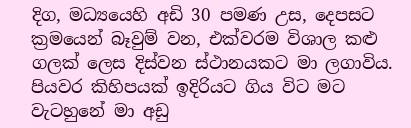දිග, මධ්‍යයෙහි අඩි 30 පමණ උස, දෙපසට ක්‍රමයෙන් බෑවුම් වන, එක්වරම විශාල කළු ගලක් ලෙස දිස්වන ස්ථානයකට මා ලගාවිය. පියවර කිහිපයක් ඉදිරියට ගිය විට මට වැටහුනේ මා අඩු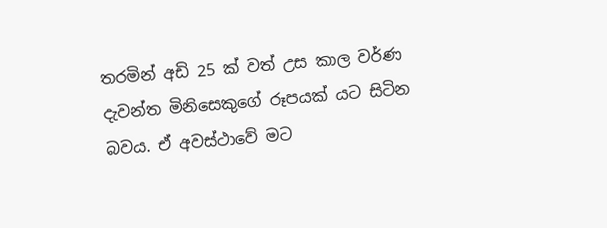තරමින් අඩි 25 ක් වත් උස කාල වර්ණ දැවන්ත මිනිසෙකුගේ රූපයක් යට සිටින බවය. ඒ අවස්ථාවේ මට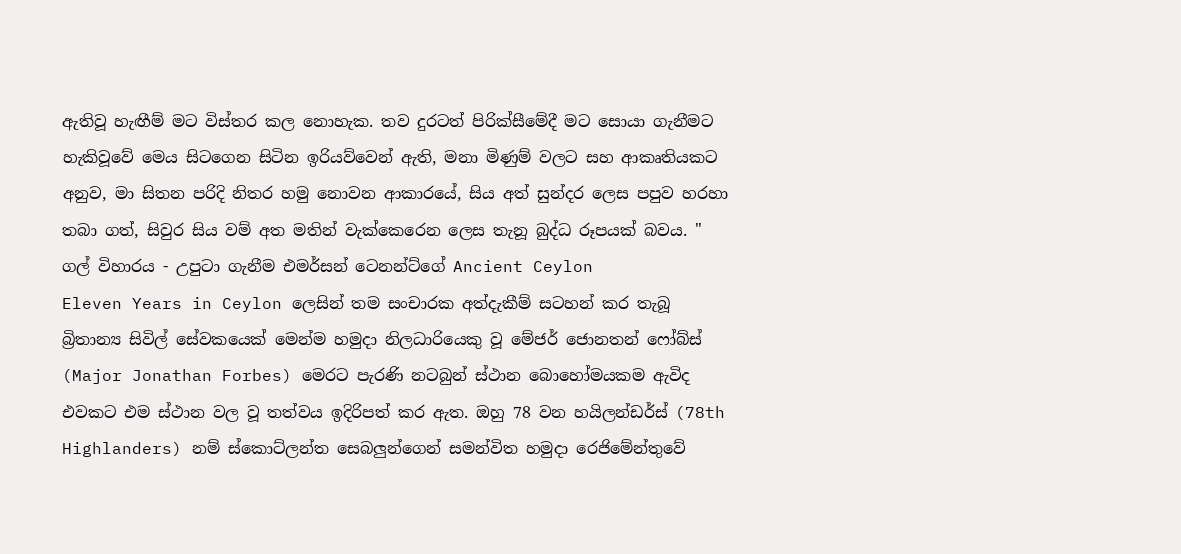ඇතිවූ හැඟීම් මට විස්තර කල නොහැක. තව දුරටත් පිරික්සීමේදී මට සොයා ගැනීමට හැකිවූවේ මෙය සිටගෙන සිටින ඉරියව්වෙන් ඇති, මනා මිණුම් වලට සහ ආකෘතියකට අනුව, මා සිතන පරිදි නිතර හමු නොවන ආකාරයේ, සිය අත් සුන්දර ලෙස පපුව හරහා තබා ගත්, සිවුර සිය වම් අත මතින් වැක්කෙරෙන ලෙස තැනූ බුද්ධ රූපයක් බවය. "
ගල් විහාරය - උපුටා ගැනීම එමර්සන් ටෙනන්ට්ගේ Ancient Ceylon
Eleven Years in Ceylon ලෙසින් තම සංචාරක අත්දැකීම් සටහන් කර තැබූ බ්‍රිතාන්‍ය සිවිල් සේවකයෙක් මෙන්ම හමුදා නිලධාරියෙකු වූ මේජර් ජොනතන් ෆෝබ්ස් (Major Jonathan Forbes) මෙරට පැරණි නටබුන් ස්ථාන බොහෝමයකම ඇවිද එවකට එම ස්ථාන වල වූ තත්වය ඉදිරිපත් කර ඇත. ඔහු 78 වන හයිලන්ඩර්ස් (78th Highlanders) නම් ස්කොට්ලන්ත සෙබලුන්ගෙන් සමන්විත හමුදා රෙජිමේන්තුවේ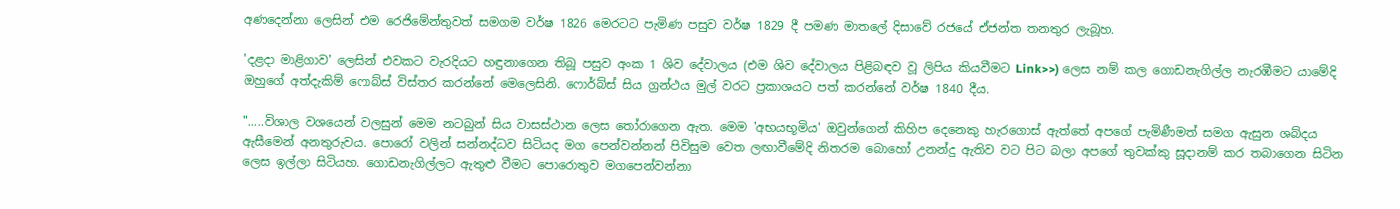අණදෙන්නා ලෙසින් එම රෙජිමේන්තුවත් සමගම වර්ෂ 1826 මෙරටට පැමිණ පසුව වර්ෂ 1829 දී පමණ මාතලේ දිසාවේ රජයේ ඒජන්ත තනතුර ලැබූහ.

'දළදා මාළිගාව' ලෙසින් එවකට වැරදියට හඳුනාගෙන තිබූ පසුව අංක 1 ශිව දේවාලය (එම ශිව දේවාලය පිළිබඳව වූ ලිපිය කියවීමට Link>>) ලෙස නම් කල ගොඩනැගිල්ල නැරඹීමට යාමේදි ඔහුගේ අත්දැකිම් ෆොබ්ස් විස්තර කරන්නේ මෙලෙසිනි. ෆොර්බ්ස් සිය ග්‍රන්ථය මුල් වරට ප්‍රකාශයට පත් කරන්නේ වර්ෂ 1840 දීය.

".....විශාල වශයෙන් වලසුන් මෙම නටබුන් සිය වාසස්ථාන ලෙස තෝරාගෙන ඇත. මෙම 'අභයභූමිය' ඔවුන්ගෙන් කිහිප දෙනෙකු හැරගොස් ඇත්තේ අපගේ පැමිණීමත් සමග ඇසුන ශබ්දය ඇසීමෙන් අනතුරුවය. පොරෝ වලින් සන්නද්ධව සිටියද මග පෙන්වන්නන් පිවිසුම වෙත ලඟාවීමේදි නිතරම බොහෝ උනන්දු ඇතිව වට පිට බලා අපගේ තුවක්කු සූදානම් කර තබාගෙන සිටින ලෙස ඉල්ලා සිටියහ. ගොඩනැගිල්ලට ඇතුළු වීමට පොරොතුව මගපෙන්වන්නා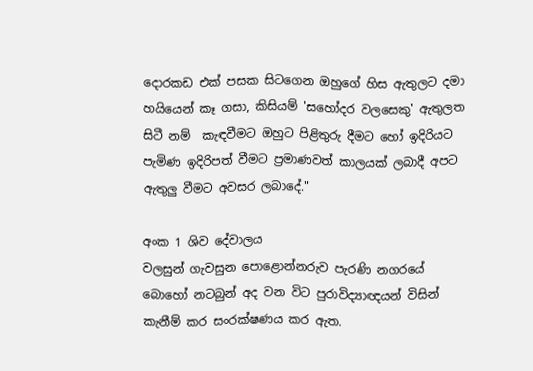දොරකඩ එක් පසක සිටගෙන ඔහුගේ හිස ඇතුලට දමා හයියෙන් කෑ ගසා, කිසියම් 'සහෝදර වලසෙකු' ඇතුලත සිටී නම්  කැඳවීමට ඔහුට පිළිතුරු දීමට හෝ ඉදිරියට පැමිණ ඉදිරිපත් වීමට ප්‍රමාණවත් කාලයක් ලබාදී අපට ඇතුලු වීමට අවසර ලබාදේ."

අංක 1 ශිව දේවාලය
වලසුන් ගැවසුන පොළොන්නරුව පැරණි නගරයේ බොහෝ නටබුන් අද වන විට පුරාවිද්‍යාඥයන් විසින් කැනීම් කර සංරක්ෂණය කර ඇත.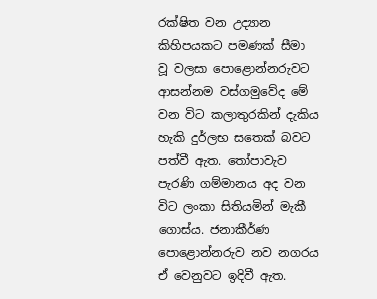රක්ෂිත වන උද්‍යාන කිහිපයකට පමණක් සීමා වූ වලසා පොළොන්නරුවට ආසන්නම වස්ගමුවේද මේ වන විට කලාතුරකින් දැකිය හැකි දුර්ලභ සතෙක් බවට පත්වී ඇත. තෝපාවැව පැරණි ගම්මානය අද වන විට ලංකා සිතියමින් මැකී ගොස්ය. ජනාකීර්ණ පොළොන්නරුව නව නගරය ඒ වෙනුවට ඉදිවී ඇත.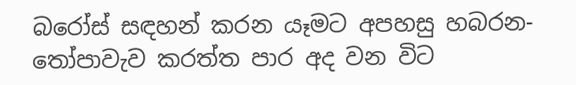බරෝස් සඳහන් කරන යෑමට අපහසු හබරන- තෝපාවැව කරත්ත පාර අද වන විට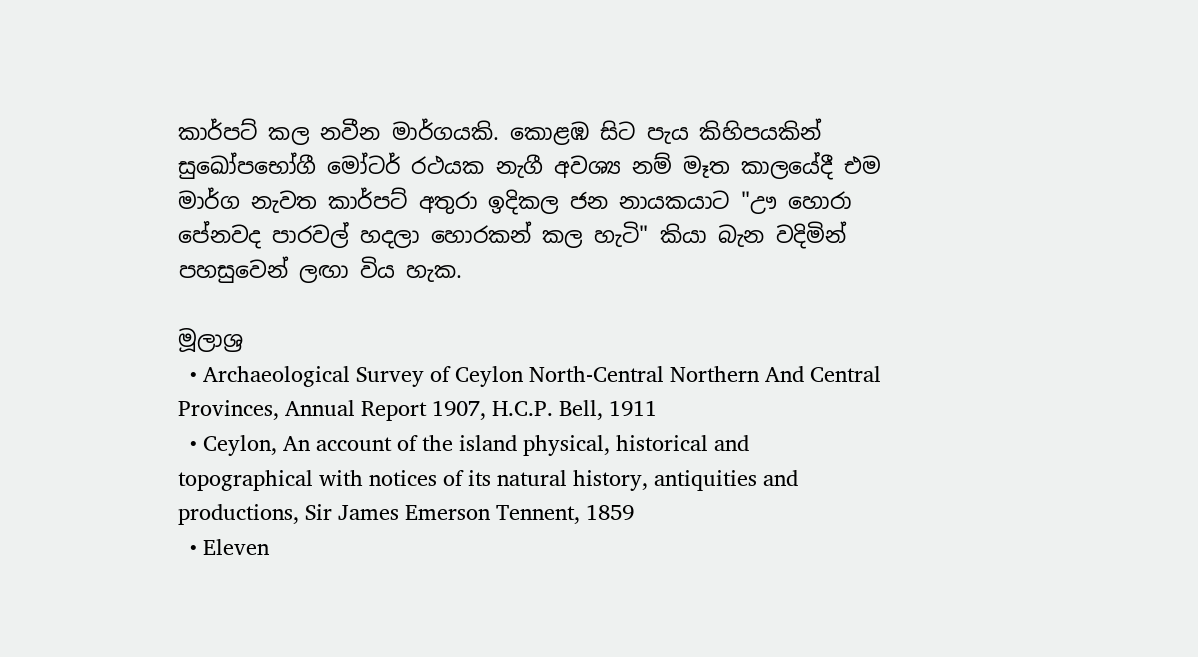කාර්පට් කල නවීන මාර්ගයකි. කොළඹ සිට පැය කිහිපයකින් සුඛෝපභෝගී මෝටර් රථයක නැගී අවශ්‍ය නම් මෑත කාලයේදී එම මාර්ග නැවත කාර්පට් අතුරා ඉදිකල ජන නායකයාට "ඌ හොරා පේනවද පාරවල් හදලා හොරකන් කල හැටි" කියා බැන වදිමින් පහසුවෙන් ලඟා විය හැක.

මූලාශ්‍ර
  • Archaeological Survey of Ceylon North-Central Northern And Central Provinces, Annual Report 1907, H.C.P. Bell, 1911
  • Ceylon, An account of the island physical, historical and topographical with notices of its natural history, antiquities and productions, Sir James Emerson Tennent, 1859
  • Eleven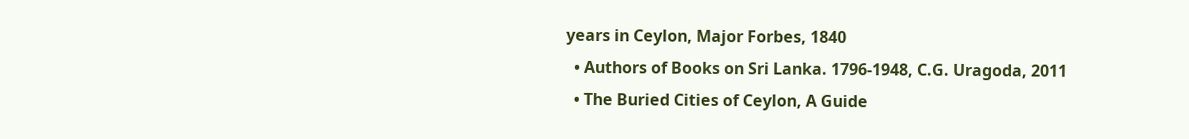years in Ceylon, Major Forbes, 1840
  • Authors of Books on Sri Lanka. 1796-1948, C.G. Uragoda, 2011
  • The Buried Cities of Ceylon, A Guide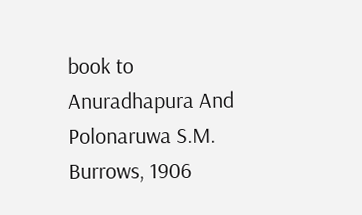book to Anuradhapura And Polonaruwa S.M. Burrows, 1906